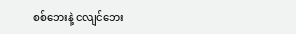စစ်ဘေးနဲ့ ငလျင်ဘေး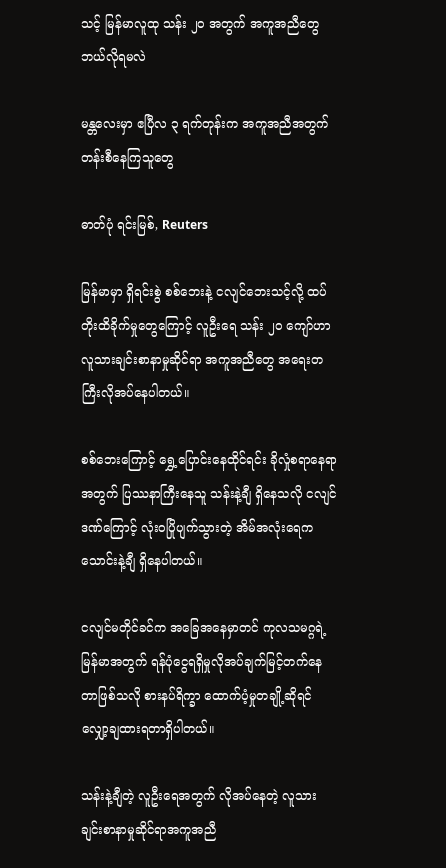သင့် မြန်မာလူထု သန်း ၂၀ အတွက် အကူအညီတွေဘယ်လိုရမလဲ

မန္တလေးမှာ ဧပြီလ ၃ ရက်တုန်းက အကူအညီအတွက် တန်းစီနေကြသူတွေ

ဓာတ်ပုံ ရင်းမြစ်, Reuters

မြန်မာမှာ ရှိရင်းစွဲ စစ်ဘေးနဲ့ ငလျင်ဘေးသင့်လို့ ထပ်တိုးထိခိုက်မှုတွေကြောင့် လူဦးရေ သန်း ၂၀ ကျော်ဟာ လူသားချင်းစာနာမှုဆိုင်ရာ အကူအညီတွေ အရေးတကြီးလိုအပ်နေပါတယ်။

စစ်ဘေးကြောင့် ရွှေ့ပြောင်းနေထိုင်ရင်း ခိုလှုံစရာနေရာအတွက် ပြဿနာကြီးနေသူ သန်းနဲ့ချီ ရှိနေသလို ငလျင်ဒဏ်ကြောင့် လုံးဝပြိုပျက်သွားတဲ့ အိမ်အလုံးရေက သောင်းနဲ့ချီ ရှိနေပါတယ်။

ငလျင်မတိုင်ခင်က အခြေအနေမှာတင် ကုလသမဂ္ဂရဲ့ မြန်မာအတွက် ရန်ပုံငွေရရှိမှုလိုအပ်ချက်မြင့်တက်နေတာဖြစ်သလို စားနပ်ရိက္ခာ ထောက်ပံ့မှုတချို့ဆိုရင် လျှော့ချထားရတာရှိပါတယ်။

သန်းနဲ့ချီတဲ့ လူဦးရေအတွက် လိုအပ်နေတဲ့ လူသားချင်းစာနာမှုဆိုင်ရာအကူအညီ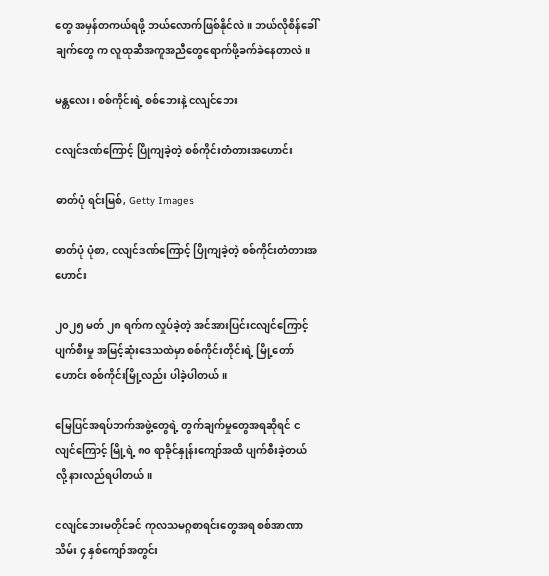တွေ အမှန်တကယ်ရဖို့ ဘယ်လောက်ဖြစ်နိုင်လဲ။ ဘယ်လိုစိန်ခေါ် ချက်တွေ က လူထုဆီအကူအညီတွေရောက်ဖို့ခက်ခဲနေတာလဲ။

မန္တလေး၊ စစ်ကိုင်းရဲ့ စစ်ဘေးနဲ့ ငလျင်ဘေး

ငလျင်ဒဏ်ကြောင့် ပြိုကျခဲ့တဲ့ စစ်ကိုင်းတံတားအဟောင်း

ဓာတ်ပုံ ရင်းမြစ်, Getty Images

ဓာတ်ပုံ ပုံစာ, ငလျင်ဒဏ်ကြောင့် ပြိုကျခဲ့တဲ့ စစ်ကိုင်းတံတားအဟောင်း

၂၀၂၅ မတ် ၂၈ ရက်က လှုပ်ခဲ့တဲ့ အင်အားပြင်းငလျင်ကြောင့် ပျက်စီးမှု အမြင့်ဆုံးဒေသထဲမှာ စစ်ကိုင်းတိုင်းရဲ့ မြို့တော်ဟောင်း စစ်ကိုင်းမြို့လည်း ပါခဲ့ပါတယ်။

မြေပြင်အရပ်ဘက်အဖွဲ့တွေရဲ့ တွက်ချက်မှုတွေအရဆိုရင် ငလျင်ကြောင့် မြို့ရဲ့ ၈၀ ရာခိုင်နှုန်းကျော်အထိ ပျက်စီးခဲ့တယ်လို့ နားလည်ရပါတယ်။

ငလျင်ဘေးမတိုင်ခင် ကုလသမဂ္ဂစာရင်းတွေအရ စစ်အာဏာသိမ်း ၄ နှစ်ကျော်အတွင်း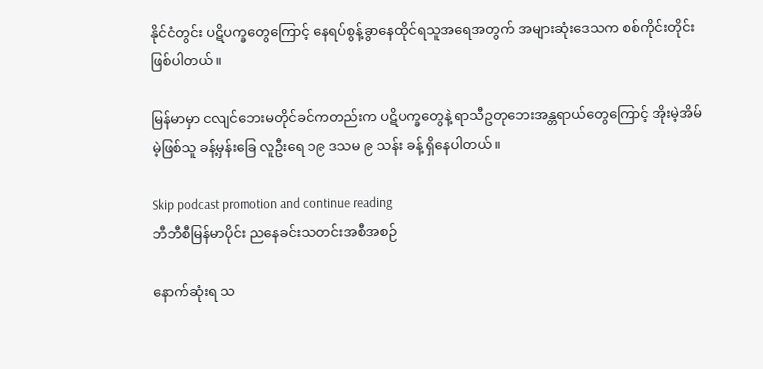နိုင်ငံတွင်း ပဋိပက္ခတွေကြောင့် နေရပ်စွန့်ခွာနေထိုင်ရသူအရေအတွက် အများဆုံးဒေသက စစ်ကိုင်းတိုင်းဖြစ်ပါတယ်။

မြန်မာမှာ ငလျင်ဘေးမတိုင်ခင်ကတည်းက ပဋိပက္ခတွေနဲ့ ရာသီဥတုဘေးအန္တရာယ်တွေကြောင့် အိုးမဲ့အိမ်မဲ့ဖြစ်သူ ခန့်မှန်းခြေ လူဦးရေ ၁၉ ဒသမ ၉ သန်း ခန့် ရှိနေပါတယ်။

Skip podcast promotion and continue reading
ဘီဘီစီမြန်မာပိုင်း ညနေခင်းသတင်းအစီအစဉ်

နောက်ဆုံးရ သ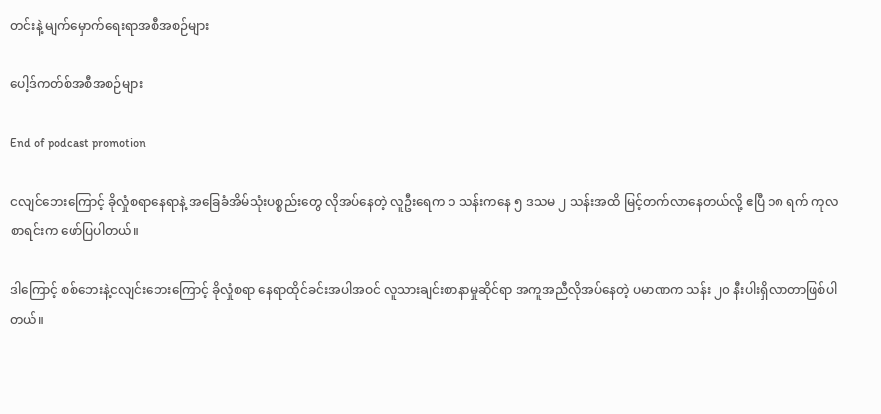တင်းနဲ့ မျက်မှောက်ရေးရာအစီအစဉ်များ

ပေါ့ဒ်ကတ်စ်အစီအစဉ်များ

End of podcast promotion

ငလျင်ဘေးကြောင့် ခိုလှုံစရာနေရာနဲ့ အခြေခံအိမ်သုံးပစ္စည်းတွေ လိုအပ်နေတဲ့ လူဦးရေက ၁ သန်းကနေ ၅ ဒသမ ၂ သန်းအထိ မြင့်တက်လာနေတယ်လို့ ဧပြီ ၁၈ ရက် ကုလစာရင်းက ဖော်ပြပါတယ်။

ဒါကြောင့် စစ်ဘေးနဲ့ငလျင်းဘေးကြောင့် ခိုလှုံစရာ နေရာထိုင်ခင်းအပါအဝင် လူသားချင်းစာနာမှုဆိုင်ရာ အကူအညီလိုအပ်နေတဲ့ ပမာဏက သန်း ၂၀ နီးပါးရှိလာတာဖြစ်ပါတယ်။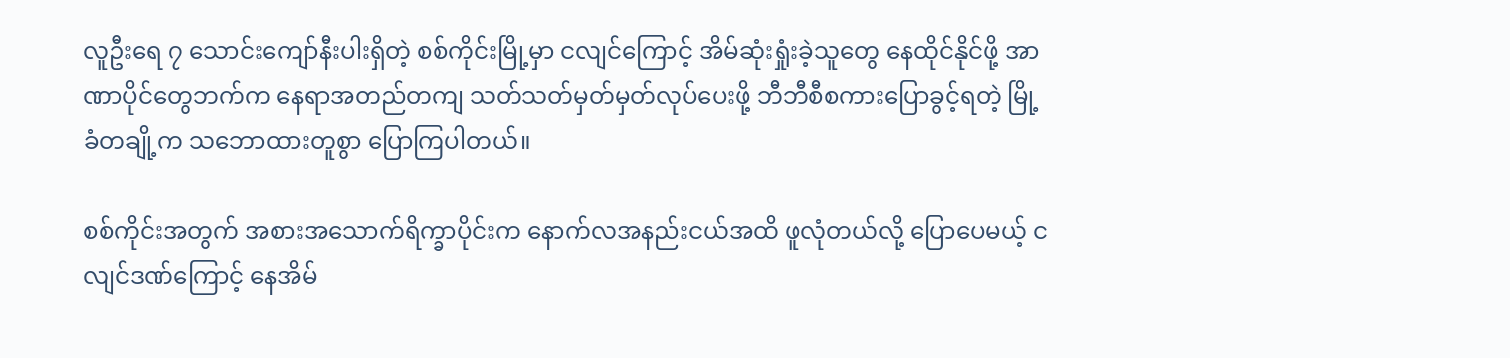လူဦးရေ ၇ သောင်းကျော်နီးပါးရှိတဲ့ စစ်ကိုင်းမြို့မှာ ငလျင်ကြောင့် အိမ်ဆုံးရှုံးခဲ့သူတွေ နေထိုင်နိုင်ဖို့ အာဏာပိုင်တွေဘက်က နေရာအတည်တကျ သတ်သတ်မှတ်မှတ်လုပ်ပေးဖို့ ဘီဘီစီစကားပြောခွင့်ရတဲ့ မြို့ခံတချို့က သဘောထားတူစွာ ပြောကြပါတယ်။

စစ်ကိုင်းအတွက် အစားအသောက်ရိက္ခာပိုင်းက နောက်လအနည်းငယ်အထိ ဖူလုံတယ်လို့ ပြောပေမယ့် ငလျင်ဒဏ်ကြောင့် နေအိမ်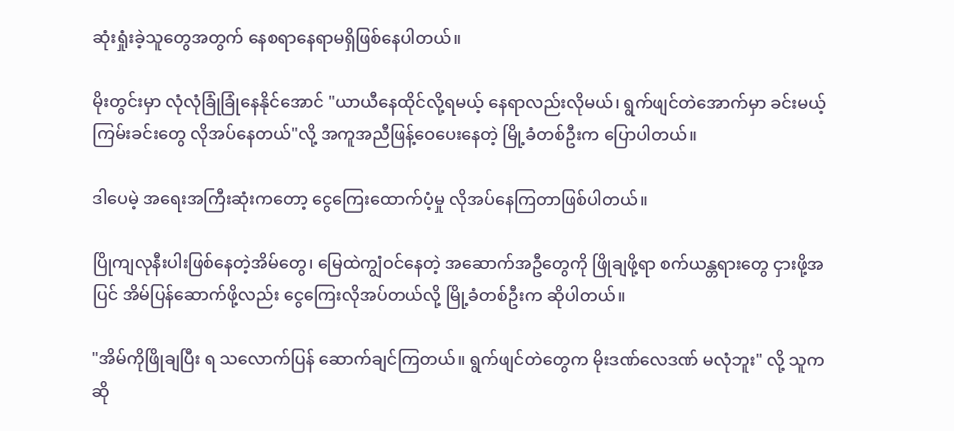ဆုံးရှုံးခဲ့သူတွေအတွက် နေစရာနေရာမရှိဖြစ်နေပါတယ်။

မိုးတွင်းမှာ လုံလုံခြုံခြုံနေနိုင်အောင် "ယာယီနေထိုင်လို့ရမယ့် နေရာလည်းလိုမယ်၊ ရွက်ဖျင်တဲအောက်မှာ ခင်းမယ့်ကြမ်းခင်းတွေ လိုအပ်နေတယ်"လို့ အကူအညီဖြန့်ဝေပေးနေတဲ့ မြို့ခံတစ်ဦးက ပြောပါတယ်။

ဒါပေမဲ့ အရေးအကြီးဆုံးကတော့ ငွေကြေးထောက်ပံ့မှု လိုအပ်နေကြတာဖြစ်ပါတယ်။

ပြိုကျလုနီးပါးဖြစ်နေတဲ့အိမ်တွေ၊ မြေထဲကျွံဝင်နေတဲ့ အဆောက်အဦတွေကို ဖြိုချဖို့ရာ စက်ယန္တရားတွေ ငှားဖို့အပြင် အိမ်ပြန်ဆောက်ဖို့လည်း ငွေကြေးလိုအပ်တယ်လို့ မြို့ခံတစ်ဦးက ဆိုပါတယ်။

"အိမ်ကိုဖြိုချပြီး ရ သလောက်ပြန် ဆောက်ချင်ကြတယ်။ ရွက်ဖျင်တဲတွေက မိုးဒဏ်လေဒဏ် မလုံဘူး" လို့ သူက ဆို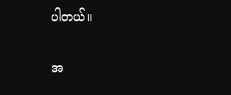ပါတယ်။

အ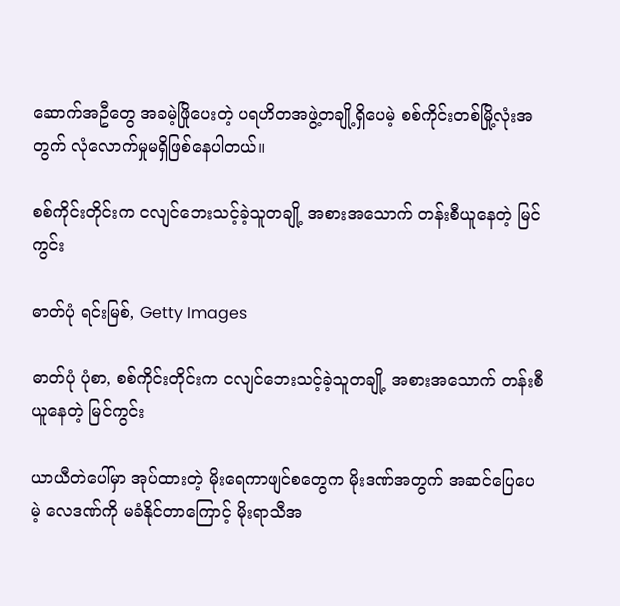ဆောက်အဦတွေ အခမဲ့ဖြိုပေးတဲ့ ပရဟိတအဖွဲ့တချို့ရှိပေမဲ့ စစ်ကိုင်းတစ်မြို့လုံးအတွက် လုံလောက်မှုမရှိဖြစ်နေပါတယ်။

စစ်ကိုင်းတိုင်းက ငလျင်ဘေးသင့်ခဲ့သူတချို့ အစားအသောက် တန်းစီယူနေတဲ့ မြင်ကွင်း

ဓာတ်ပုံ ရင်းမြစ်, Getty Images

ဓာတ်ပုံ ပုံစာ, စစ်ကိုင်းတိုင်းက ငလျင်ဘေးသင့်ခဲ့သူတချို့ အစားအသောက် တန်းစီယူနေတဲ့ မြင်ကွင်း

ယာယီတဲပေါ်မှာ အုပ်ထားတဲ့ မိုးရေကာဖျင်စတွေက မိုးဒဏ်အတွက် အဆင်ပြေပေမဲ့ လေဒဏ်ကို မခံနိုင်တာကြောင့် မိုးရာသီအ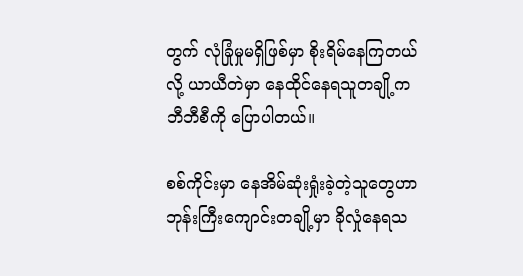တွက် လုံခြုံမှုမရှိဖြစ်မှာ စိုးရိမ်နေကြတယ်လို့ ယာယီတဲမှာ နေထိုင်နေရသူတချို့က ဘီဘီစီကို ပြောပါတယ်။

စစ်ကိုင်းမှာ နေအိမ်ဆုံးရှုံးခဲ့တဲ့သူတွေဟာ ဘုန်းကြီးကျောင်းတချို့မှာ ခိုလှုံနေရသ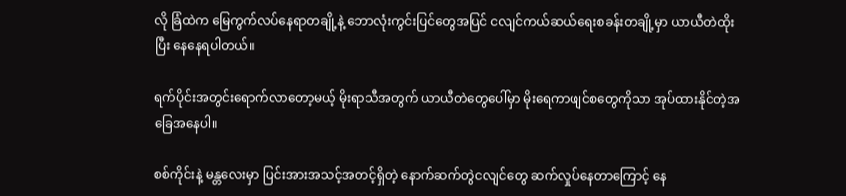လို ခြံထဲက မြေကွက်လပ်‌နေရာတချို့နဲ့ ဘောလုံးကွင်းပြင်တွေအပြင် ငလျင်ကယ်ဆယ်ရေးစခန်းတချို့မှာ ယာယီတဲထိုးပြီး နေနေရပါတယ်။

ရက်ပိုင်းအတွင်းရောက်လာတော့မယ့် မိုးရာသီအတွက် ယာယီတဲတွေပေါ်မှာ မိုးရေကာဖျင်စတွေကိုသာ အုပ်ထားနိုင်တဲ့အခြေအနေပါ။

စစ်ကိုင်းနဲ့ မန္တလေးမှာ ပြင်းအားအသင့်အတင့်ရှိတဲ့ နောက်ဆက်တွဲငလျင်တွေ ဆက်လှုပ်နေတာကြောင့် နေ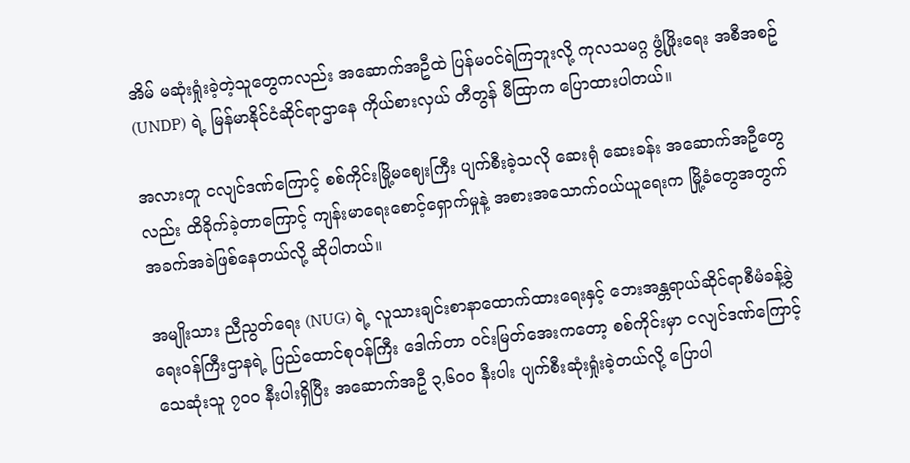အိမ် မဆုံးရှုံးခဲ့တဲ့သူတွေကလည်း အဆောက်အဦထဲ ပြန်မဝင်ရဲကြဘူးလို့ ကုလသမဂ္ဂ ဖွံ့ဖြိုးရေး အစီအစဥ်(UNDP) ရဲ့ မြန်မာနိုင်ငံဆိုင်ရာဌာနေ ကိုယ်စားလှယ် တီတွန် မီထြာက ပြောထားပါတယ်။

အလားတူ ငလျင်ဒဏ်ကြောင့် စစ်ကိုင်းမြို့မဈေးကြီး ပျက်စီးခဲ့သလို ဆေးရုံ ဆေးခန်း အဆောက်အဦတွေလည်း ထိခိုက်ခဲ့တာကြောင့် ကျန်းမာရေးစောင့်‌ရှောက်မှုနဲ့ အစားအသောက်ဝယ်ယူရေးက မြို့ခံတွေအတွက် အခက်အခဲဖြစ်နေတယ်လို့ ဆိုပါတယ်။

အမျိုးသား ညီညွတ်‌ရေး (NUG) ရဲ့ လူသားချင်းစာနာထောက်ထားရေးနှင့် ဘေးအန္တရာယ်ဆိုင်ရာစီမံခန့်ခွဲရေးဝန်ကြီးဌာနရဲ့ ပြည်ထောင်စုဝန်ကြီး ဒေါက်တာ ဝင်းမြတ်အေးကတော့ စစ်ကိုင်းမှာ ငလျင်ဒဏ်ကြောင့် သေဆုံးသူ ၇၀၀ နီးပါးရှိပြီး အဆောက်အဦ ၃,၆၀၀ နီးပါး ပျက်စီးဆုံးရှုံးခဲ့တယ်လို့ ပြောပါ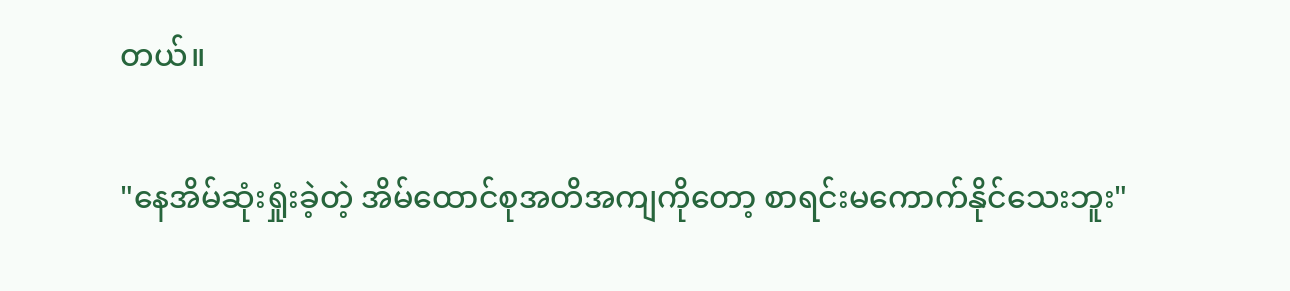တယ်။

"နေအိမ်ဆုံးရှုံးခဲ့တဲ့ အိမ်ထောင်စုအတိအကျကိုတော့ စာရင်းမကောက်နိုင်သေးဘူး"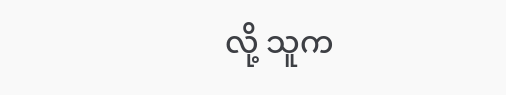လို့ သူက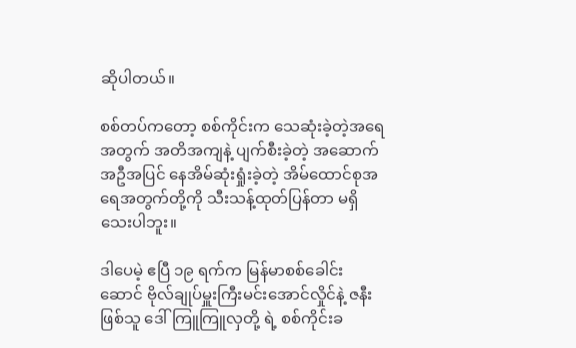ဆိုပါတယ်။

စစ်တပ်ကတော့ စစ်ကိုင်းက သေဆုံးခဲ့တဲ့အရေအတွက် အတိအကျနဲ့ ပျက်စီးခဲ့တဲ့ အဆောက်အဦအပြင် နေအိမ်ဆုံးရှုံးခဲ့တဲ့ အိမ်ထောင်စုအရေအတွက်တို့ကို သီးသန့်ထုတ်ပြန်တာ မရှိသေးပါဘူး။

ဒါပေမဲ့ ဧပြီ ၁၉ ရက်က မြန်မာစစ်ခေါင်းဆောင် ဗိုလ်ချုပ်မှူးကြီးမင်းအောင်လှိုင်နဲ့ ဇနီးဖြစ်သူ ဒေါ်ကြူကြူလှတို့ ရဲ့ စစ်ကိုင်းခ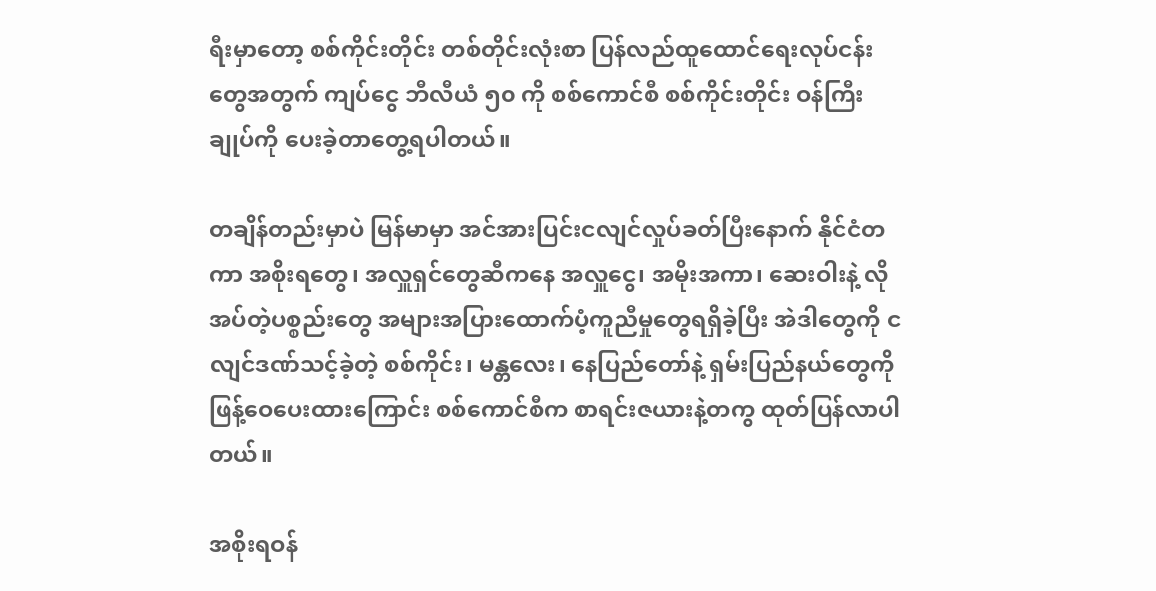ရီးမှာတော့ စစ်ကိုင်းတိုင်း တစ်တိုင်းလုံးစာ ပြန်လည်ထူထောင်ရေးလုပ်ငန်းတွေအတွက် ကျပ်ငွေ ဘီလီယံ ၅၀ ကို စစ်ကောင်စီ စစ်ကိုင်းတိုင်း ဝန်ကြီးချုပ်ကို ပေးခဲ့တာတွေ့ရပါတယ်။

တချိန်တည်းမှာပဲ မြန်မာမှာ အင်အားပြင်းငလျင်လှုပ်ခတ်ပြီးနောက် နိုင်ငံတကာ အစိုးရတွေ၊ အလှူရှင်တွေဆီကနေ အလှူငွေ၊ အမိုးအကာ၊ ဆေးဝါးနဲ့ လိုအပ်တဲ့ပစ္စည်းတွေ အများအပြားထောက်ပံ့ကူညီမှုတွေရရှိခဲ့ပြီး အဲဒါတွေကို ငလျင်ဒဏ်သင့်ခဲ့တဲ့ စစ်ကိုင်း၊ မန္တလေး၊ နေပြည်တော်နဲ့ ရှမ်းပြည်နယ်တွေကို ဖြန့်ဝေပေးထားကြောင်း စစ်ကောင်စီက စာရင်းဇယားနဲ့တကွ ထုတ်ပြန်လာပါတယ်။

အစိုးရဝန်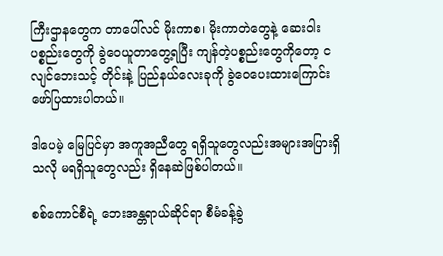ကြီးဌာနတွေက တာပေါ်လင် မိုးကာစ၊ မိုးကာတဲတွေနဲ့ ဆေးဝါးပစ္စည်းတွေကို ခွဲဝေယူတာတွေ့ရပြီး ကျန်တဲ့ပစ္စည်းတွေကိုတော့ ငလျင်ဘေးသင့် တိုင်းနဲ့ ပြည်နယ်လေးခုကို ခွဲဝေပေးထားကြောင်း ဖော်ပြထားပါတယ်။

ဒါပေမဲ့ မြေပြင်မှာ အကူအညီတွေ ရရှိသူတွေလည်းအများအပြားရှိသလို မရရှိသူတွေလည်း ရှိနေဆဲဖြစ်ပါတယ်။

စစ်ကောင်စီရဲ့ ဘေးအန္တရာယ်ဆိုင်ရာ စီမံခန့်ခွဲ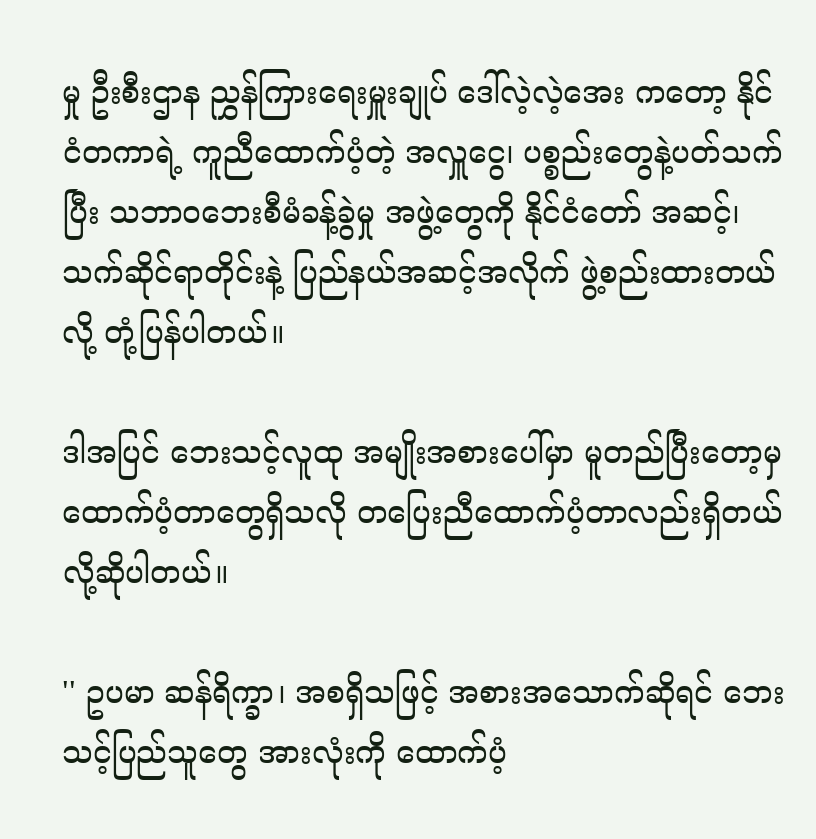မှု ဦးစီးဌာန ညွှန်ကြားရေးမှူးချုပ် ဒေါ်လဲ့လဲ့အေး ကတော့ နိုင်ငံတကာရဲ့ ကူညီထောက်ပံ့တဲ့ အလှူငွေ၊ ပစ္စည်းတွေနဲ့ပတ်သက်ပြီး သဘာဝဘေးစီမံခန့်ခွဲမှု အဖွဲ့တွေကို နိုင်ငံတော် အဆင့်၊ သက်ဆိုင်ရာတိုင်းနဲ့ ပြည်နယ်အဆင့်အလိုက် ဖွဲ့စည်းထားတယ်လို့ တုံ့ပြန်ပါတယ်။

ဒါအပြင် ဘေးသင့်လူထု အမျိုးအစားပေါ်မှာ မူတည်ပြီးတော့မှ ထောက်ပံ့တာတွေရှိသလို တပြေးညီထောက်ပံ့တာလည်းရှိတယ်လို့ဆိုပါတယ်။

'' ဥပမာ ဆန်ရိက္ခာ၊ အစရှိသဖြင့် အစားအသောက်ဆိုရင် ဘေးသင့်ပြည်သူတွေ အားလုံးကို ထောက်ပံ့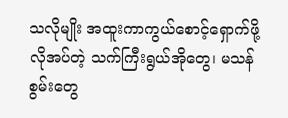သလိုမျိုး အထူးကာကွယ်စောင့်ရှောက်ဖို့ လိုအပ်တဲ့ သက်ကြီးရွယ်အိုတွေ၊ မသန်စွမ်းတွေ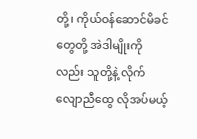တို့၊ ကိုယ်ဝန်ဆောင်မိခင်တွေတို့ အဲဒါမျိုးကိုလည်း သူတို့နဲ့ လိုက်လျောညီထွေ လိုအပ်မယ့်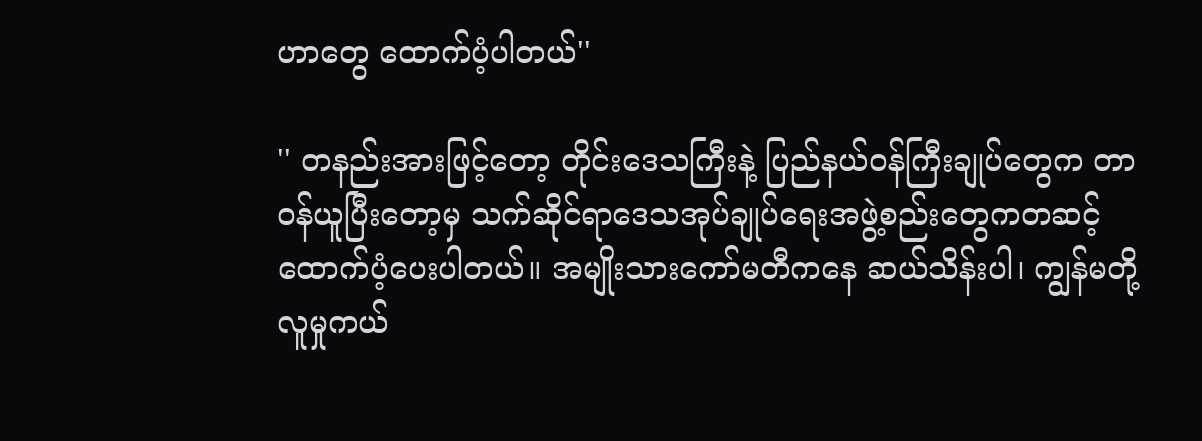ဟာတွေ ထောက်ပံ့ပါတယ်''

'' တနည်းအားဖြင့်တော့ တိုင်းဒေသကြီးနဲ့ ပြည်နယ်ဝန်ကြီးချုပ်တွေက တာဝန်ယူပြီးတော့မှ သက်ဆိုင်ရာဒေသအုပ်ချုပ်‌ရေးအဖွဲ့စည်းတွေကတဆင့် ထောက်ပံ့ပေးပါတယ်။ အမျိုးသားကော်မတီကနေ ဆယ်သိန်းပါ၊ ကျွန်မတို့ လူမှုကယ်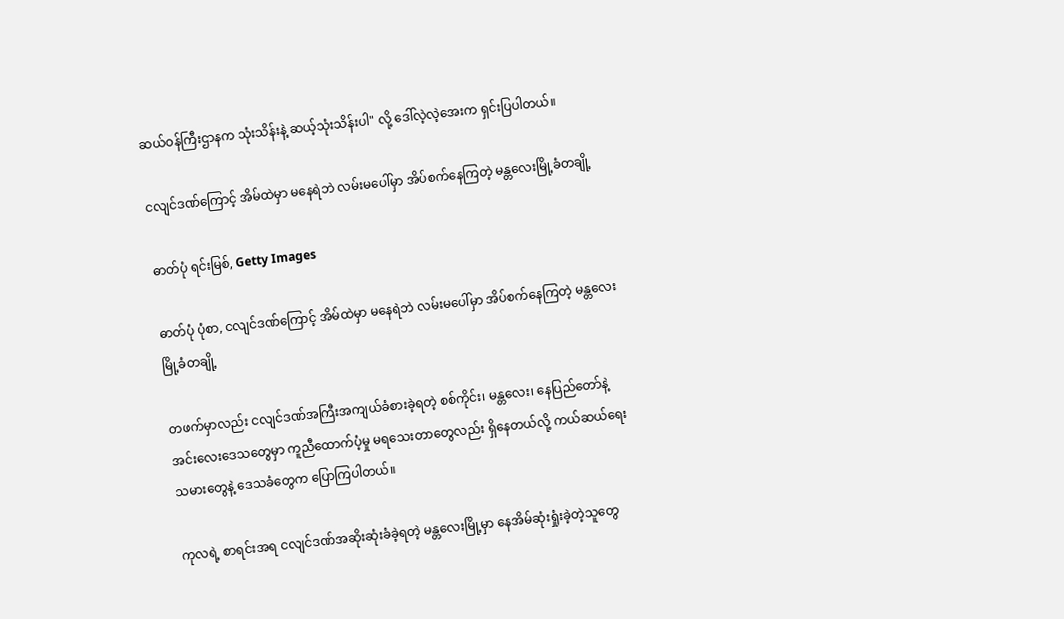ဆယ်ဝန်ကြီးဌာနက သုံးသိန်းနဲ့ ဆယ့်သုံးသိန်းပါ" လို့ ဒေါ်လဲ့လဲ့အေးက ရှင်းပြပါတယ်။

ငလျင်ဒဏ်ကြောင့် အိမ်ထဲမှာ မနေရဲဘဲ လမ်းမပေါ်မှာ အိပ်စက်နေကြတဲ့ မန္တလေးမြို့ခံတချို့

ဓာတ်ပုံ ရင်းမြစ်, Getty Images

ဓာတ်ပုံ ပုံစာ, ငလျင်ဒဏ်ကြောင့် အိမ်ထဲမှာ မနေရဲဘဲ လမ်းမပေါ်မှာ အိပ်စက်နေကြတဲ့ မန္တလေးမြို့ခံတချို့

တဖက်မှာလည်း ငလျင်ဒဏ်အကြီးအကျယ်ခံစားခဲ့ရတဲ့ စစ်ကိုင်း၊ မန္တလေး၊ နေပြည်တော်နဲ့ အင်းလေးဒေသတွေမှာ ကူညီထောက်ပံ့မှု မရသေးတာတွေလည်း ရှိနေတယ်လို့ ကယ်ဆယ်ရေးသမားတွေနဲ့ ဒေသခံတွေက ပြောကြပါတယ်။

ကုလရဲ့ စာရင်းအရ ငလျင်ဒဏ်အဆိုးဆုံးခံခဲ့ရတဲ့ မန္တလေးမြို့မှာ နေအိမ်ဆုံးရှုံးခဲ့တဲ့သူတွေ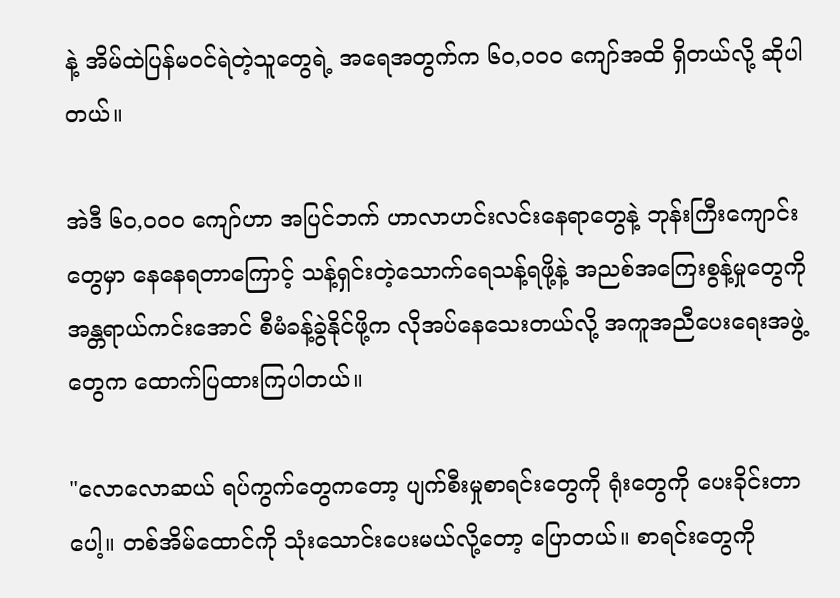နဲ့ အိမ်ထဲပြန်မဝင်ရဲတဲ့သူတွေရဲ့ အရေအတွက်က ၆၀,၀၀၀ ကျော်အထိ ရှိတယ်လို့ ဆိုပါတယ်။

အဲဒီ ၆၀,၀၀၀ ကျော်ဟာ အပြင်ဘက် ဟာလာဟင်းလင်းနေရာတွေနဲ့ ဘုန်းကြီးကျောင်းတွေမှာ နေနေရတာကြောင့် သန့်ရှင်းတဲ့သောက်ရေသန့်ရဖို့နဲ့ အညစ်အကြေးစွန့်မှုတွေကို အန္တရာယ်ကင်းအောင် စီမံခန့်ခွဲနိုင်ဖို့က လိုအပ်နေသေးတယ်လို့ အကူအညီပေးရေးအဖွဲ့တွေက ထောက်ပြထားကြပါတယ်။

"လောလောဆယ် ရပ်ကွက်တွေကတော့ ပျက်စီးမှုစာရင်းတွေကို ရုံးတွေကို ပေးခိုင်းတာပေါ့။ တစ်အိမ်ထောင်ကို သုံးသောင်းပေးမယ်လို့တော့ ပြောတယ်။ စာရင်းတွေကို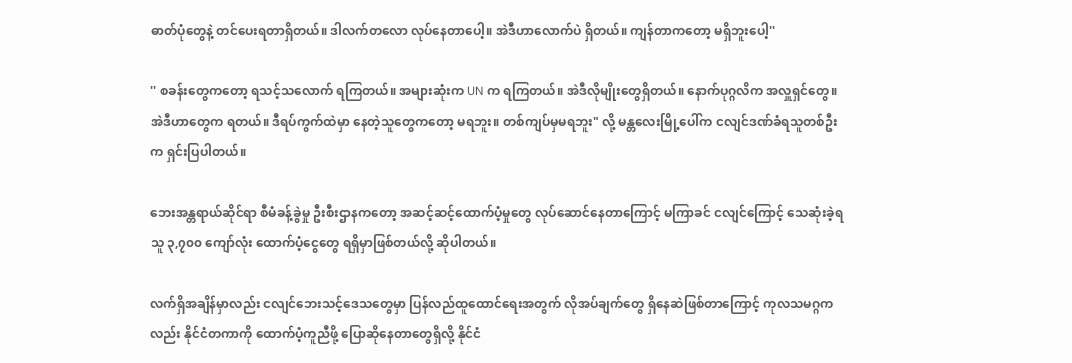ဓာတ်ပုံတွေနဲ့ တင်ပေးရတာရှိတယ်။ ဒါလက်တလော လုပ်နေတာပေါ့။ အဲဒီဟာလောက်ပဲ ရှိတယ်။ ကျန်တာကတော့ မရှိဘူးပေါ့''

'' စခန်းတွေကတော့ ရသင့်သလောက် ရကြတယ်။ အများဆုံးက UN က ရကြတယ်။ အဲဒီလိုမျိုးတွေရှိတယ်။ နောက်ပုဂ္ဂလိက အလှူရှင်တွေ။ အဲဒီဟာတွေက ရတယ်။ ဒီရပ်ကွက်ထဲမှာ နေတဲ့သူတွေကတော့ မရဘူး။ တစ်ကျပ်မှမရဘူး" လို့ မန္တလေးမြို့ပေါ်က ငလျင်ဒဏ်ခံရသူတစ်ဦးက ရှင်းပြပါတယ်။

ဘေးအန္တရာယ်ဆိုင်ရာ စီမံခန့်ခွဲမှု ဦးစီးဌာနကတော့ အဆင့်ဆင့်ထောက်ပံ့မှုတွေ လုပ်ဆောင်နေတာကြောင့် မကြာခင် ငလျင်ကြောင့် သေဆုံးခဲ့ရသူ ၃,၇၀၀ ကျော်လုံး ထောက်ပံ့ငွေတွေ ရရှိမှာဖြစ်တယ်လို့ ဆိုပါတယ်။

လက်ရှိအချိန်မှာလည်း ငလျင်ဘေးသင့်ဒေသတွေမှာ ပြန်လည်ထူထောင်ရေးအတွက် လိုအပ်ချက်တွေ ရှိနေဆဲဖြစ်တာကြောင့် ကုလသမဂ္ဂကလည်း နိုင်ငံတကာကို ထောက်ပံ့ကူညီဖို့ ပြောဆိုနေတာတွေရှိလို့ နိုင်ငံ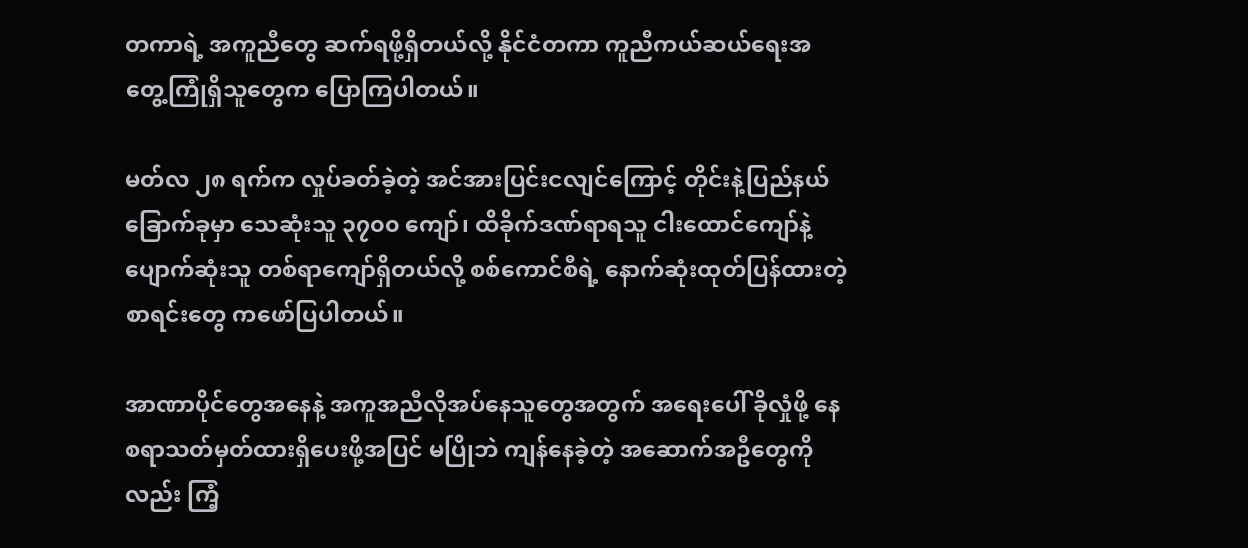တကာရဲ့ အကူညီတွေ ဆက်ရဖို့ရှိတယ်လို့ နိုင်ငံတကာ ကူညီကယ်ဆယ်ရေးအတွေ့ကြုံရှိသူတွေက ပြောကြပါတယ်။

မတ်လ ၂၈ ရက်က လှုပ်ခတ်ခဲ့တဲ့ အင်အားပြင်းငလျင်ကြောင့် တိုင်းနဲ့ပြည်နယ် ခြောက်ခုမှာ သေဆုံးသူ ၃၇၀၀ ကျော်၊ ထိခိုက်ဒဏ်ရာရသူ ငါးထောင်ကျော်နဲ့ ပျောက်ဆုံးသူ တစ်ရာကျော်ရှိတယ်လို့ စစ်ကောင်စီရဲ့ နောက်ဆုံးထုတ်ပြန်ထားတဲ့စာရင်းတွေ ကဖော်ပြပါတယ်။

အာဏာပိုင်တွေအနေနဲ့ အကူအညီလိုအပ်နေသူတွေအတွက် အရေးပေါ် ခိုလှုံဖို့ နေစရာသတ်မှတ်ထားရှိပေးဖို့အပြင် မပြိုဘဲ ကျန်နေခဲ့တဲ့ အဆောက်အဦတွေကိုလည်း ကြံ့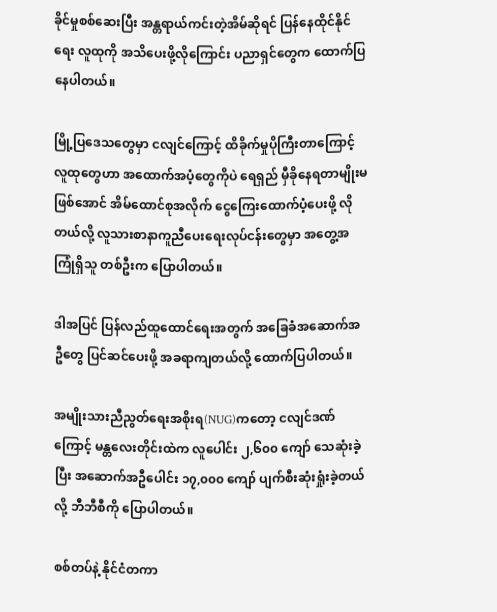ခိုင်မှုစစ်ဆေးပြီး အန္တရာယ်ကင်းတဲ့အိမ်ဆိုရင် ပြန်နေထိုင်နိုင်ရေး လူထုကို အသိပေးဖို့လိုကြောင်း ပညာရှင်တွေက ထောက်ပြနေပါတယ်။

မြို့ပြဒေသတွေမှာ ငလျင်ကြောင့် ထိခိုက်မှုပိုကြီးတာကြောင့် လူထုတွေဟာ အထောက်အပံ့တွေကိုပဲ ရေရှည် မှီခိုနေရတာမျိုးမဖြစ်အောင် အိမ်ထောင်စုအလိုက် ငွေကြေးထောက်ပံ့ပေးဖို့ လိုတယ်လို့ လူသားစာနာကူညီပေးရေးလုပ်ငန်းတွေမှာ အတွေ့အကြုံရှိသူ တစ်ဦးက ပြောပါတယ်။

ဒါအပြင် ပြန်လည်ထူထောင်ရေးအတွက် အခြေခံအဆောက်အဦတွေ ပြင်ဆင်ပေးဖို့ အခရာကျတယ်လို့ ထောက်ပြပါတယ်။

အမျိုးသားညီညွတ်ရေးအစိုးရ(NUG)ကတော့ ငလျင်ဒဏ်ကြောင့် မန္တလေးတိုင်းထဲက လူပေါင်း ၂,၆၀၀ ကျော် သေဆုံးခဲ့ပြီး အဆောက်အဦပေါင်း ၁၇,၀၀၀ ကျော် ပျက်စီးဆုံးရှုံးခဲ့တယ်လို့ ဘီဘီစီကို ပြောပါတယ်။

စစ်တပ်နဲ့ နိုင်ငံတကာ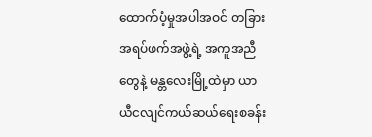ထောက်ပံ့မှုအပါအဝင် တခြားအရပ်ဖက်အဖွဲ့ရဲ့ အကူအညီတွေနဲ့ မန္တလေးမြို့ထဲမှာ ယာယီငလျင်ကယ်ဆယ်ရေးစခန်း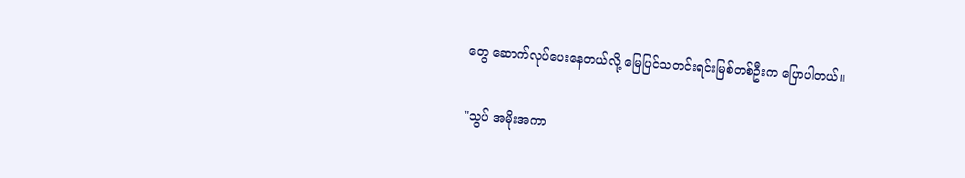တွေ ဆောက်လုပ်ပေးနေတယ်လို့ မြေပြင်သတင်းရင်းမြစ်တစ်ဦးက ပြောပါတယ်။

"သွပ် အမိုးအကာ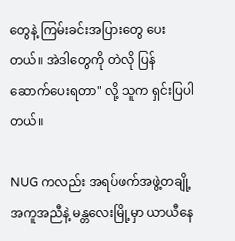တွေနဲ့ ကြမ်းခင်းအပြားတွေ ပေးတယ်။ အဲဒါတွေကို တဲလို ပြန်ဆောက်ပေးရတာ" လို့ သူက ရှင်းပြပါတယ်။

NUG ကလည်း အရပ်ဖက်အဖွဲ့တချို့အကူအညီနဲ့ မန္တလေးမြို့မှာ ယာယီနေ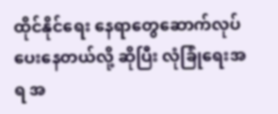ထိုင်နိုင်ရေး နေရာတွေဆောက်လုပ်ပေးနေတယ်လို့ ဆိုပြီး လုံခြုံရေးအရ အ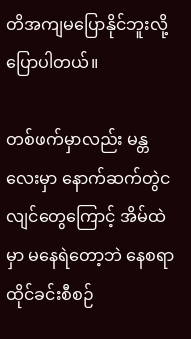တိအကျမပြောနိုင်ဘူးလို့ ပြောပါတယ်။

တစ်ဖက်မှာလည်း မန္တလေးမှာ နောက်ဆက်တွဲငလျင်တွေကြောင့် အိမ်ထဲမှာ မနေရဲတော့ဘဲ နေစရာထိုင်ခင်းစီစဉ်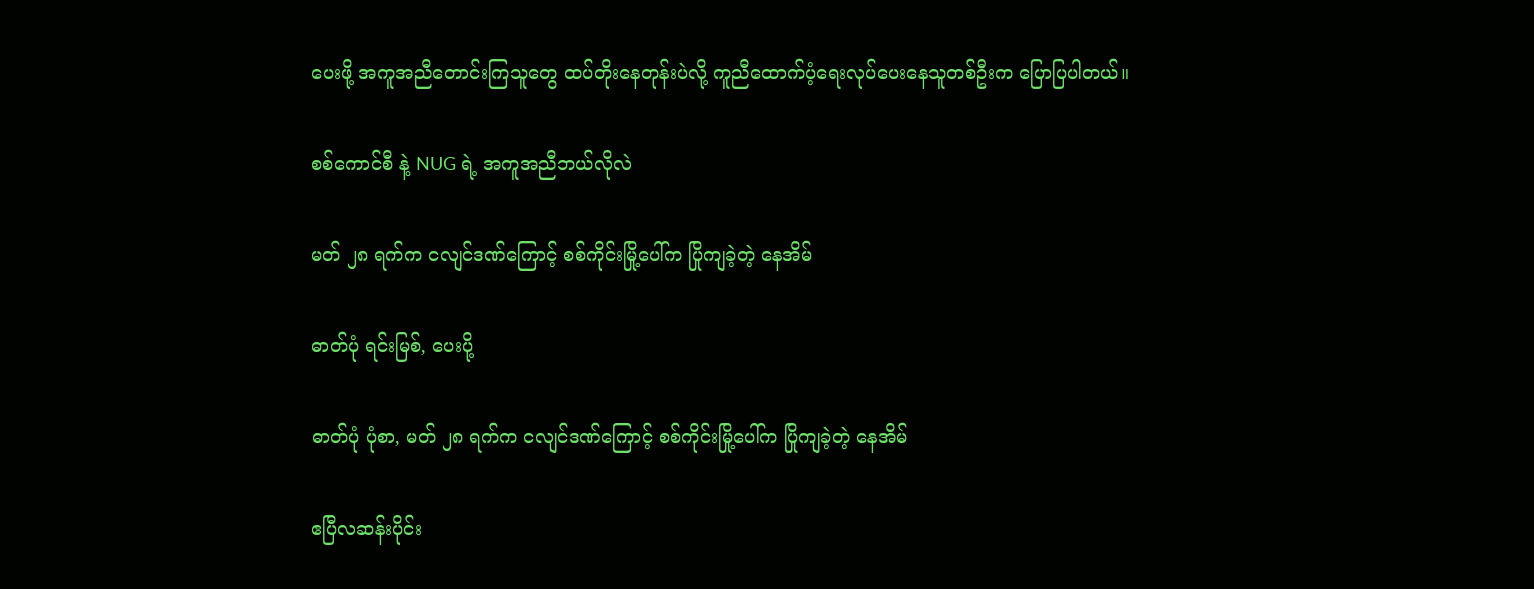ပေးဖို့ အကူအညီတောင်းကြသူတွေ ထပ်တိုးနေတုန်းပဲလို့ ကူညီထောက်ပံ့ရေးလုပ်ပေးနေသူတစ်ဦးက ပြောပြပါတယ်။

စစ်ကောင်စီ နဲ့ NUG ရဲ့ အကူအညီဘယ်လိုလဲ

မတ် ၂၈ ရက်က ငလျင်ဒဏ်ကြောင့် စစ်ကိုင်းမြို့ပေါ်က ပြိုကျခဲ့တဲ့ နေအိမ်

ဓာတ်ပုံ ရင်းမြစ်, ပေးပို့

ဓာတ်ပုံ ပုံစာ, မတ် ၂၈ ရက်က ငလျင်ဒဏ်ကြောင့် စစ်ကိုင်းမြို့ပေါ်က ပြိုကျခဲ့တဲ့ နေအိမ်

ဧပြီလဆန်းပိုင်း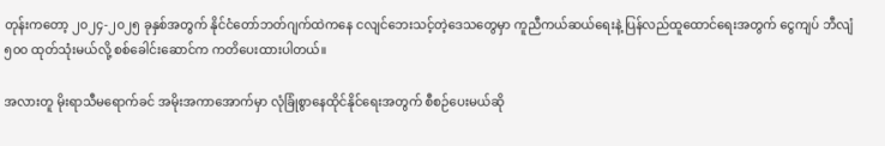တုန်းကတော့ ၂၀၂၄-၂၀၂၅ ခုနှစ်အတွက် နိုင်ငံတော်ဘတ်ဂျက်ထဲကနေ ငလျင်ဘေးသင့်တဲ့ဒေသတွေမှာ ကူညီကယ်ဆယ်ရေးနဲ့ ပြန်လည်ထူထောင်ရေးအတွက် ငွေကျပ် ဘီလျံ ၅၀၀ ထုတ်သုံးမယ်လို့ စစ်ခေါင်းဆောင်က ကတိပေးထားပါတယ်။

အလားတူ မိုးရာသီမရောက်ခင် အမိုးအကာအောက်မှာ လုံခြုံစွာနေထိုင်နိုင်ရေးအတွက် စီစဉ်ပေးမယ်ဆို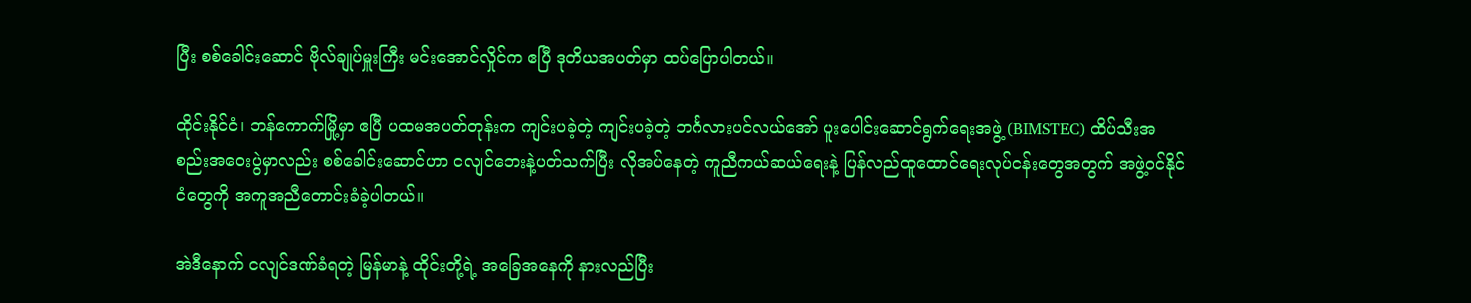ပြီး စစ်ခေါင်းဆောင် ဗိုလ်ချုပ်မှူးကြီး မင်းအောင်လှိုင်က ဧပြီ ဒုတိယအပတ်မှာ ထပ်ပြောပါတယ်။

ထိုင်းနိုင်ငံ၊ ဘန်ကောက်မြို့မှာ ဧပြီ ပထမအပတ်တုန်းက ကျင်းပခဲ့တဲ့ ကျင်းပခဲ့တဲ့ ဘင်္ဂလားပင်လယ်အော် ပူးပေါင်းဆောင်ရွက်ရေးအဖွဲ့ (BIMSTEC) ထိပ်သီးအစည်းအဝေးပွဲမှာလည်း စစ်ခေါင်းဆောင်ဟာ ငလျင်ဘေးနဲ့ပတ်သက်ပြီး လိုအပ်နေတဲ့ ကူညီကယ်ဆယ်ရေးနဲ့ ပြန်လည်ထူထောင်ရေးလုပ်ငန်းတွေအတွက် အဖွဲ့ဝင်နိုင်ငံတွေကို အကူအညီတောင်းခံခဲ့ပါတယ်။

အဲဒီနောက် ငလျင်ဒဏ်ခံရတဲ့ မြန်မာနဲ့ ထိုင်းတို့ရဲ့ အခြေအနေကို နားလည်ပြီး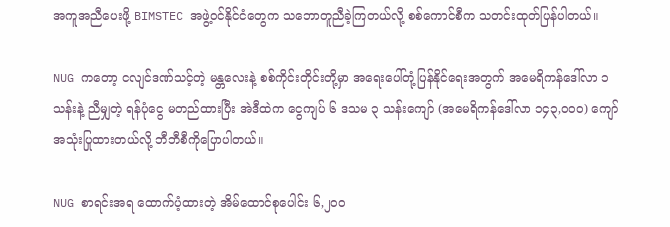အကူအညီပေးဖို့ BIMSTEC အဖွဲ့ဝင်နိုင်ငံတွေက သဘောတူညီခဲ့ကြတယ်လို့ စစ်ကောင်စီက သတင်းထုတ်ပြန်ပါတယ်။

NUG ကတော့ ငလျင်ဒဏ်သင့်တဲ့ မန္တလေးနဲ့ စစ်ကိုင်းတိုင်းတို့မှာ အရေးပေါ်တုံ့ပြန်နိုင်ရေးအတွက် အမေရိကန်ဒေါ်လာ ၁ သန်းနဲ့ ညီမျှတဲ့ ရန်ပုံငွေ မတည်ထားပြီး အဲဒီထဲက ငွေကျပ် ၆ ဒသမ ၃ သန်းကျော် (အမေရိကန်ဒေါ်လာ ၁၄၃,၀၀၀) ကျော် အသုံးပြုထားတယ်လို့ ဘီဘီစီကိုပြောပါတယ်။

NUG စာရင်းအရ ထောက်ပံ့ထားတဲ့ အိမ်ထောင်စုပေါင်း ၆,၂၀၀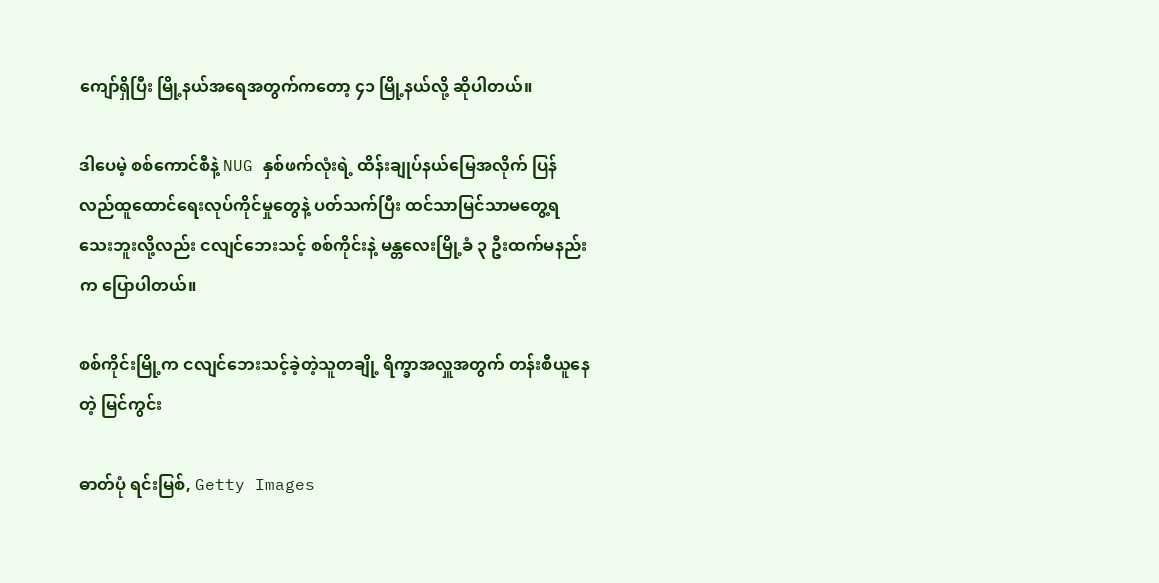ကျော်ရှိပြီး မြို့နယ်အရေအတွက်ကတော့ ၄၁ မြို့နယ်လို့ ဆိုပါတယ်။

ဒါပေမဲ့ စစ်ကောင်စီနဲ့ NUG နှစ်ဖက်လုံးရဲ့ ထိန်းချုပ်နယ်မြေအလိုက် ပြန်လည်ထူထောင်ရေးလုပ်ကိုင်မှုတွေနဲ့ ပတ်သက်ပြီး ထင်သာမြင်သာမတွေ့ရသေးဘူးလို့လည်း ငလျင်ဘေးသင့် စစ်ကိုင်းနဲ့ မန္တလေးမြို့ခံ ၃ ဦးထက်မနည်းက ပြောပါတယ်။

စစ်ကိုင်းမြို့က ငလျင်ဘေးသင့်ခဲ့တဲ့သူတချို့ ရိက္ခာအလှူအတွက် တန်းစီယူနေတဲ့ မြင်ကွင်း

ဓာတ်ပုံ ရင်းမြစ်, Getty Images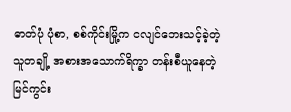ဓာတ်ပုံ ပုံစာ, စစ်ကိုင်းမြို့က ငလျင်ဘေးသင့်ခဲ့တဲ့သူတချို့ အစားအသောက်ရိက္ခာ တန်းစီယူနေတဲ့ မြင်ကွင်း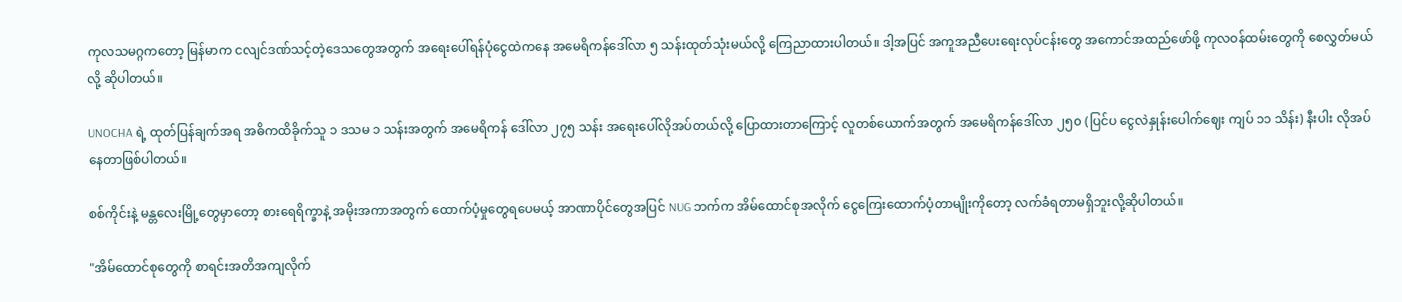ကုလသမဂ္ဂက‌တော့ မြန်မာက ငလျင်ဒဏ်သင့်တဲ့ဒေသတွေအတွက် အရေးပေါ်ရန်ပုံငွေထဲကနေ အမေရိကန်ဒေါ်လာ ၅ သန်းထုတ်သုံးမယ်လို့ ကြေညာထားပါတယ်။ ဒါ့အပြင် အကူအညီပေးရေးလုပ်ငန်းတွေ အကောင်အထည်ဖော်ဖို့ ကုလဝန်ထမ်းတွေကို စေလွှတ်မယ်လို့ ဆိုပါတယ်။

UNOCHA ရဲ့ ထုတ်ပြန်ချက်အရ အဓိကထိခိုက်သူ ၁ ဒသမ ၁ သန်းအတွက် အမေရိကန် ဒေါ်လာ ၂၇၅ သန်း အရေးပေါ်လိုအပ်တယ်လို့ ပြောထားတာကြောင့် လူတစ်ယောက်အတွက် အမေရိကန်ဒေါ်လာ ၂၅၀ (ပြင်ပ ငွေလဲနှုန်းပေါက်ဈေး ကျပ် ၁၁ သိန်း) နီးပါး လိုအပ်နေတာဖြစ်ပါတယ်။

စစ်ကိုင်းနဲ့ မန္တလေးမြို့တွေမှာတော့ စားရေရိက္ခာနဲ့ အမိုးအကာအတွက် ထောက်ပံ့မှုတွေရပေမယ့် အာဏာပိုင်တွေအပြင် NUG ဘက်က အိမ်ထောင်စုအလိုက် ငွေကြေးထောက်ပံ့တာမျိုးကိုတော့ လက်ခံရတာမရှိဘူးလို့ဆိုပါတယ်။

"အိမ်ထောင်စုတွေကို စာရင်းအတိအကျလိုက်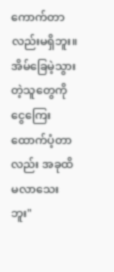ကောက်တာလည်းမရှိဘူး။ အိမ်ခြေမဲ့သွားတဲ့သူတွေကို ငွေကြေးထောက်ပံ့တာလည်း အခုထိ မလာသေးဘူး"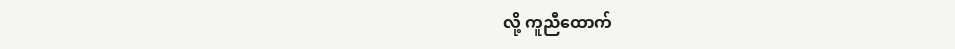လို့ ကူညီထောက်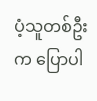ပံ့သူတစ်ဦးက ပြောပါ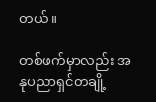တယ်။

တစ်ဖက်မှာလည်း အနုပညာရှင်တချို့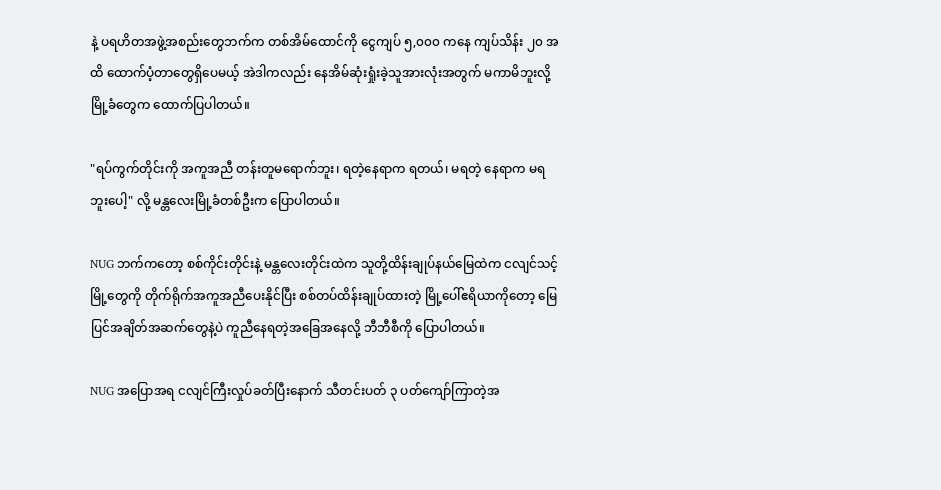နဲ့ ပရဟိတအဖွဲ့အစည်းတွေဘက်က တစ်အိမ်ထောင်ကို ငွေကျပ် ၅,၀၀၀ ကနေ ကျပ်သိန်း ၂၀ အထိ ထောက်ပံ့တာတွေရှိပေမယ့် အဲဒါကလည်း နေအိမ်ဆုံးရှုံးခဲ့သူအားလုံးအတွက် မကာမိဘူးလို့ မြို့ခံတွေက ထောက်ပြပါတယ်။

"ရပ်ကွက်တိုင်းကို အကူအညီ တန်းတူမရောက်ဘူး၊ ရတဲ့နေရာက ရတယ်၊ မရတဲ့‌ နေရာက မရဘူးပေါ့" လို့ မန္တလေးမြို့ခံတစ်ဦးက ပြောပါတယ်။

NUG ဘက်ကတော့ စစ်ကိုင်းတိုင်းနဲ့ မန္တလေးတိုင်းထဲက သူတို့ထိန်းချုပ်နယ်မြေထဲက ငလျင်သင့် မြို့တွေကို တိုက်ရိုက်အကူအညီပေးနိုင်ပြီး စစ်တပ်ထိန်းချုပ်ထားတဲ့ မြို့ပေါ်ဧရိယာကိုတော့ မြေပြင်အချိတ်အဆက်တွေနဲ့ပဲ ကူညီနေရတဲ့အခြေအနေလို့ ဘီဘီစီကို ပြောပါတယ်။

NUG အပြောအရ ငလျင်ကြီးလှုပ်ခတ်ပြီးနောက် သီတင်းပတ် ၃ ပတ်ကျော်ကြာတဲ့အ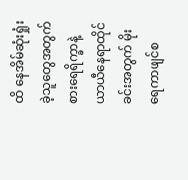ထိ နေအိမ်ဆုံးရှုံးခဲ့သူတွေအတွက် စားရေရိက္ခာနဲ့ ယာယီနေရာထိုင်ခင်းအတွက် မိုးရေကာဖျင်စ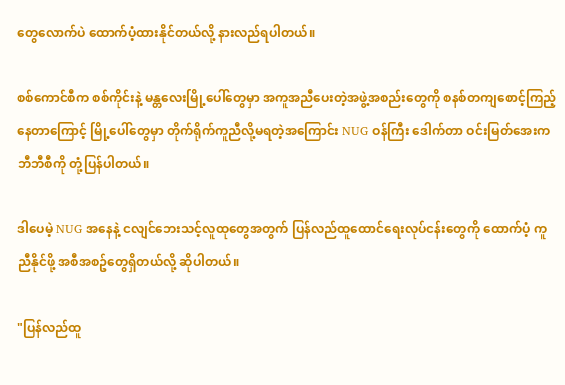တွေလောက်ပဲ ထောက်ပံ့ထားနိုင်တယ်လို့ နားလည်ရပါတယ်။

စစ်ကောင်စီက စစ်ကိုင်းနဲ့ မန္တလေးမြို့ပေါ်တွေမှာ အကူအညီပေးတဲ့အဖွဲ့အစည်းတွေကို စနစ်တကျစောင့်ကြည့်နေတာကြောင့် မြို့ပေါ်တွေမှာ တိုက်ရိုက်ကူညီလို့မရတဲ့အကြောင်း NUG ဝန်ကြီး ဒေါက်တာ ဝင်းမြတ်အေးက ဘီဘီစီကို တုံ့ပြန်ပါတယ်။

ဒါပေမဲ့ NUG အနေနဲ့ ငလျင်ဘေးသင့်လူထုတွေအတွက် ပြန်လည်ထူထောင်ရေးလုပ်ငန်းတွေကို ထောက်ပံ့ ကူညီနိုင်ဖို့ အစီအစဥ်တွေရှိတယ်လို့ ဆိုပါတယ်။

"ပြန်လည်ထူ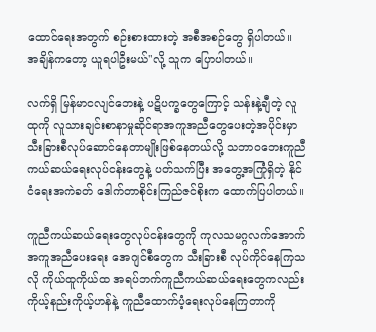ထောင်ရေးအတွက် စဉ်းစားထားတဲ့ အစီအစဉ်တွေ ရှိပါတယ်။ အချိန်ကတော့ ယူရပါဦးမယ်"လို့ သူက ပြောပါတယ်။

လက်ရှိ မြန်မာငလျင်ဘေးနဲ့ ပဋိပက္ခတွေကြောင့် သန်းနဲ့ချီတဲ့ လူထုကို လူသားချင်းစာနာမှုဆိုင်ရာအကူအညီတွေပေးတဲ့အပိုင်းမှာ သီးခြားစီလုပ်ဆောင်နေတာမျိုးဖြစ်နေတယ်လို့ သဘာဝဘေးကူညီကယ်ဆယ်ရေးလုပ်ငန်းတွေနဲ့ ပတ်သက်ပြီး အတွေ့အကြုံရှိတဲ့ နိုင်ငံရေးအကဲခတ် ဒေါက်တာစိုင်းကြည်ဇင်စိုးက ထောက်ပြပါတယ်။

ကူညီကယ်ဆယ်ရေးတွေလုပ်ငန်းတွေကို ကုလသမဂ္ဂလက်အောက်အကူအညီပေးရေး အေဂျင်စီတွေက သီးခြားစီ လုပ်ကိုင်နေကြသလို ကိုယ်ထူကိုယ်ထ အရပ်ဘက်ကူညီကယ်ဆယ်ရေးတွေကလည်း ကိုယ့်နည်းကိုယ့်ဟန်နဲ့ ကူညီထောက်ပံ့ရေးလုပ်နေကြတာကို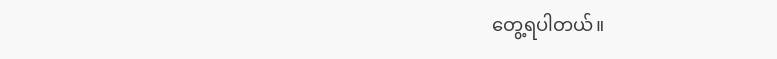တွေ့ရပါတယ်။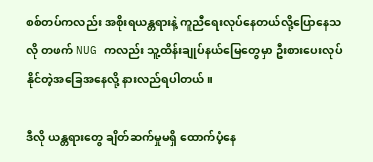စစ်တပ်ကလည်း အစိုးရယန္တရားနဲ့ ကူညီရေးလုပ်နေတယ်လို့ပြောနေသလို တဖက် NUG ကလည်း သူ့ထိန်းချုပ်နယ်မြေတွေမှာ ဦးစားပေးလုပ်နိုင်တဲ့အခြေအနေလို့ နားလည်ရပါတယ်။

ဒီလို ယန္တရားတွေ ချိတ်ဆက်မှုမရှိ ထောက်ပံ့နေ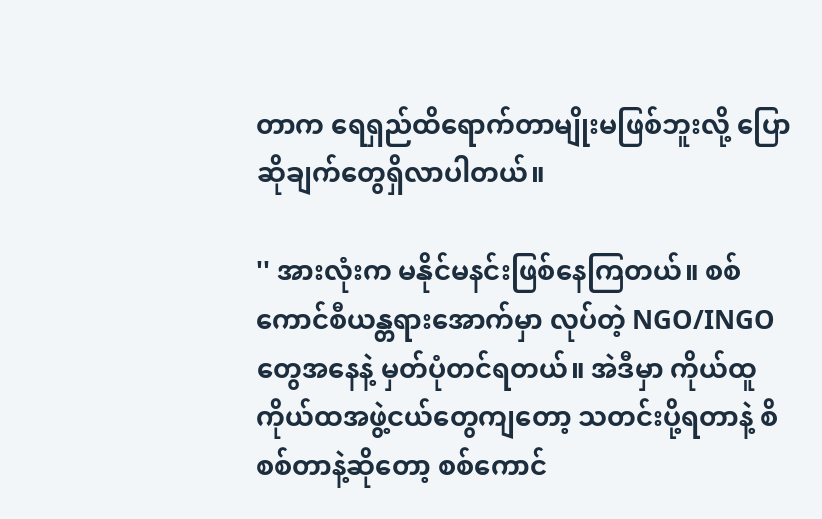တာက ရေရှည်ထိရောက်တာမျိုးမဖြစ်ဘူးလို့ ပြောဆိုချက်တွေရှိလာပါတယ်။

'' အားလုံးက မနိုင်မနင်းဖြစ်နေကြတယ်။ စစ်ကောင်စီယန္တရားအောက်မှာ လုပ်တဲ့ NGO/INGO တွေအနေနဲ့ မှတ်ပုံတင်ရတယ်။ အဲဒီမှာ ကိုယ်ထူကိုယ်ထအဖွဲ့ငယ်တွေကျတော့ သတင်းပို့ရတာနဲ့ စိစစ်တာနဲ့ဆိုတော့ စစ်ကောင်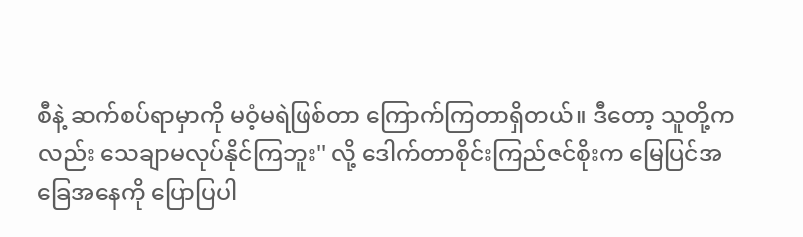စီနဲ့ ဆက်စပ်ရာမှာကို မဝံ့မရဲဖြစ်တာ ကြောက်ကြတာရှိတယ်။ ဒီတော့ သူတို့ကလည်း သေချာမလုပ်နိုင်ကြဘူး'' လို့ ဒေါက်တာစိုင်းကြည်ဇင်စိုးက မြေပြင်အခြေအနေကို ပြောပြပါ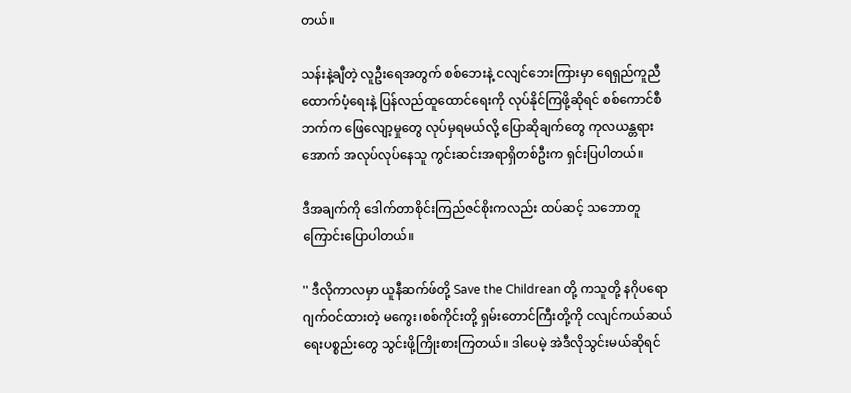တယ်။

သန်းနဲ့ချီတဲ့ လူဦးရေအတွက် စစ်ဘေးနဲ့ ငလျင်ဘေးကြားမှာ ရေရှည်ကူညီထောက်ပံ့ရေးနဲ့ ပြန်လည်ထူထောင်ရေးကို လုပ်နိုင်ကြဖို့ဆိုရင် စစ်ကောင်စီဘက်က ဖြေလျော့မှုတွေ လုပ်မှရမယ်လို့ ပြောဆိုချက်တွေ ကုလယန္တရားအောက် အလုပ်လုပ်နေသူ ကွင်းဆင်းအရာရှိတစ်ဦးက ရှင်းပြပါတယ်။

ဒီအချက်ကို ဒေါက်တာစိုင်းကြည်ဇင်စိုးကလည်း ထပ်ဆင့် သဘောတူကြောင်းပြောပါတယ်။

'' ဒီလိုကာလမှာ ယူနီဆက်ဖ်တို့ Save the Childrean တို့ ကသူတို့ နဂိုပရောဂျက်ဝင်ထားတဲ့ မကွေး၊စစ်ကိုင်းတို့ ရှမ်းတောင်ကြီးတို့ကို ငလျင်ကယ်ဆယ်ရေးပစ္စည်းတွေ သွင်းဖို့ကြိုးစားကြတယ်။ ဒါပေမဲ့ အဲဒီလိုသွင်းမယ်ဆိုရင်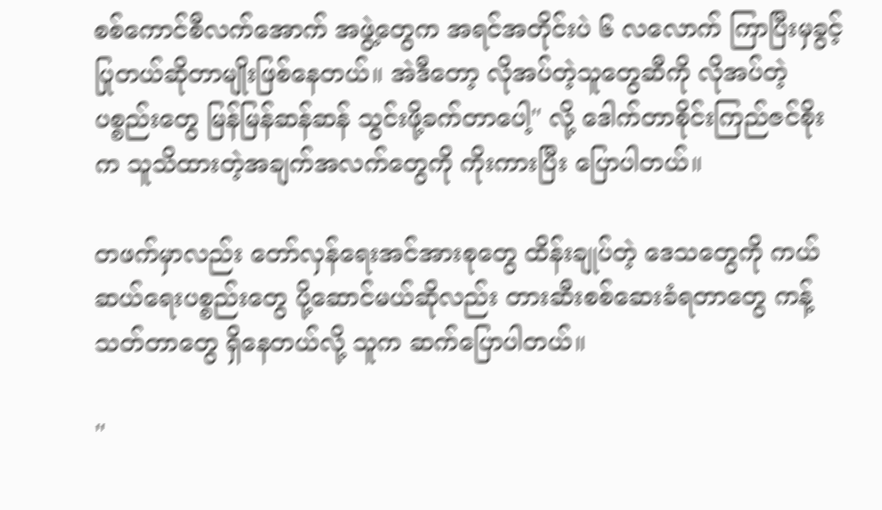စစ်ကောင်စီလက်အောက် အဖွဲ့တွေက အရင်အတိုင်းပဲ ၆ လလောက် ကြာပြီးမှခွင့်ပြုတယ်ဆိုတာမျိုးဖြစ်နေတယ်။ အဲဒီတော့ လိုအပ်တဲ့သူတွေဆီကို လိုအပ်တဲ့ ပစ္စည်းတွေ မြန်မြန်ဆန်ဆန် သွင်းဖို့ခက်တာပေါ့'' လို့ ဒေါက်တာစိုင်းကြည်ဇင်စိုးက သူသိထားတဲ့အချက်အလက်တွေကို ကိုးကားပြီး ပြောပါတယ်။

တဖက်မှာလည်း တော်လှန်ရေးအင်အားစုတွေ ထိန်းချုပ်တဲ့ ဒေသတွေကို ကယ်ဆယ်ရေးပစ္စည်းတွေ ပို့ဆောင်မယ်ဆိုလည်း တားဆီးစစ်ဆေးခံရတာတွေ ကန့်သတ်တာတွေ ရှိနေတယ်လို့ သူက ဆက်ပြောပါတယ်။

''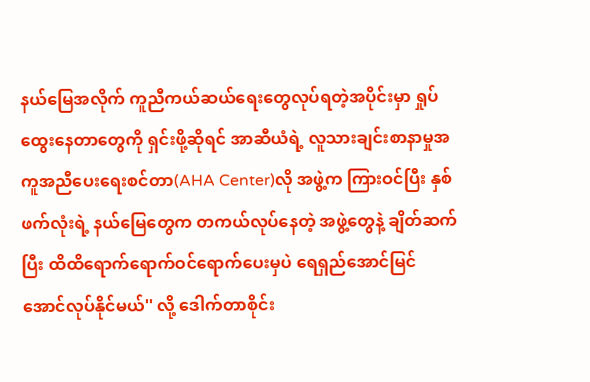နယ်မြေအလိုက် ကူညီကယ်ဆယ်ရေးတွေလုပ်ရတဲ့အပိုင်းမှာ ရှုပ်ထွေးနေတာတွေကို ရှင်းဖို့ဆိုရင် အာဆီယံရဲ့ လူသားချင်းစာနာမှုအကူအညီပေး‌ရေးစင်တာ(AHA Center)လို အဖွဲ့က ကြားဝင်ပြီး နှစ်ဖက်လုံးရဲ့ နယ်မြေတွေက တကယ်လုပ်နေတဲ့ အဖွဲ့တွေနဲ့ ချိတ်ဆက်ပြီး ထိထိရောက်ရောက်ဝင်ရောက်ပေးမှပဲ ရေရှည်အောင်မြင်အောင်လုပ်နိုင်မယ်'' လို့ ဒေါက်တာစိုင်း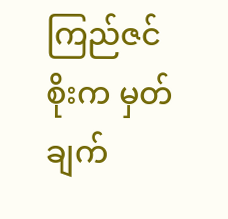ကြည်ဇင်စိုးက မှတ်ချက်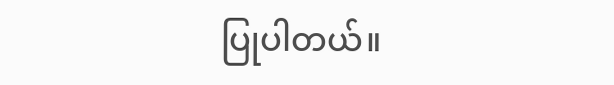ပြုပါတယ်။